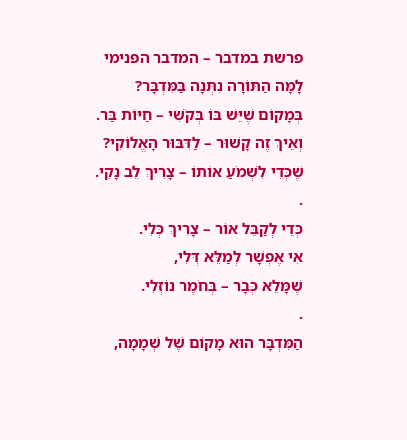פרשת במדבר – המדבר הפנימי
לָמָּה הַתּוֹרָה נִתְּנָה בַּמִּדְבָּר?
בְּמָקוֹם שֶׁיֵּשׁ בּוֹ בְּקֹשִׁי – חַיּוֹת בַּר.
וְאֵיךְ זֶה קָשׁוּר – לַדִּבּוּר הָאֱלוֹקִי?
שֶׁכְּדֵי לִשְׁמֹעַ אוֹתוֹ – צָרִיךְ לֵב נָקִי.
.
כְּדֵי לְקַבֵּל אוֹר – צָרִיךְ כְּלִי.
אִי אֶפְשָׁר לְמַלֵּא דְּלִי,
שֶׁמָּלֵא כְּבָר – בְּחֹמֶר נוֹזְלִי.
.
הַמִּדְבָּר הוּא מָקוֹם שֶׁל שְׁמָמָה,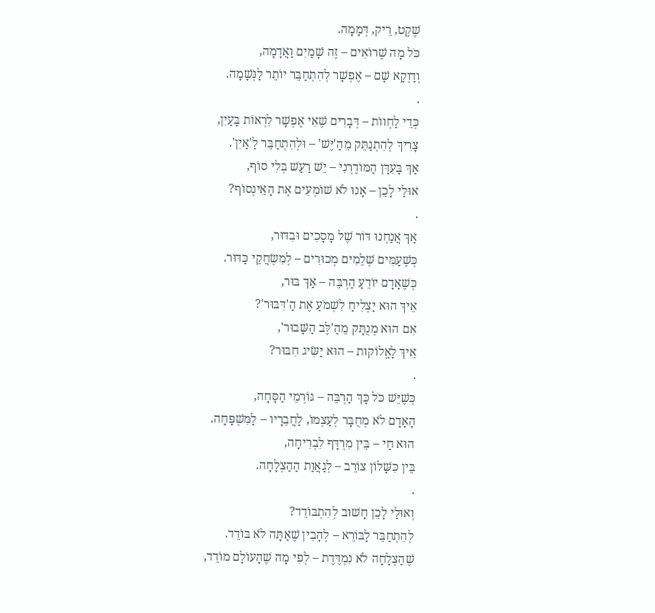שֶׁקֶט, רֵיק, דְּמָמָה.
כֹּל מָה שֶׁרוֹאִים – זֶה שָׁמַיִם וַאֲדָמָה,
וְדַוְקָא שָׁם – אֶפְשָׁר לְהִתְחַבֵּר יוֹתֵר לַנְּשָׁמָה.
.
כְּדֵי לַחְווֹת – דְּבָרִים שֶׁאִי אֶפְשָׁר לִרְאוֹת בָּעַיִן,
צָרִיךְ לְהִתְנַתֵּק מֵהַ'יֶּשׁ' – וּלְהִתְחַבֵּר לַ'אַיִן'.
אַךְ בָּעִדָּן הַמּוֹדֶרְנִי – יֵשׁ רַעַשׁ בְּלִי סוֹף,
אוּלַי לָכֵן – אָנוּ לֹא שׁוֹמְעִים אֶת הָאֵינְסוֹף?
.
אַךְ אֲנַחְנוּ דּוֹר שֶׁל מָסָכִים וּבִדּוּר,
כְּשֶׁעַמִּים שְׁלֵמִים מְכוּרִים – לְמִשְׂחֲקֵי כַּדּוּר.
כְּשֶׁאָדָם יוֹדֵעַ הַרְבֵּה – אַךְ בּוּר,
אֵיךְ הוּא יַצְלִיחַ לִשְׁמֹעַ אֶת הַ'דִּבּוּר'?
אִם הוּא מְנֻתָּק מֵהַ'לֶּב הַשָּׁבוּר',
אֵיךְ לָאֱלוֹקוּת – הוּא יַשִּׂיג חִבּוּר?
.
כְּשֶׁיֵּשׁ כֹּל כָּךְ הַרְבֵּה – גּוֹרְמֵי הַסָּחָה,
הָאָדָם לֹא מְחֻבָּר לְעַצְמוֹ, לַחֲבֵרָיו – לַמִּשְׁפָּחָה.
הוּא חַי – בֵּין מִרְדָּף לִבְרִיחָה,
בֵּין כִּשָּׁלוֹן צוֹרֵב – לְגַאֲוַת הַהַצְלָחָה.
.
וְאוּלַי לָכֵן חָשׁוּב לְהִתְבּוֹדֵד?
לְהִתְחַבֵּר לַבּוֹרֵא – לְהָבִין שֶׁאַתָּה לֹא בּוֹדֵד.
שֶׁהַצְלָחָה לֹא נִמְדֶּדֶת – לְפִי מָה שֶׁהָעוֹלָם מוֹדֵד,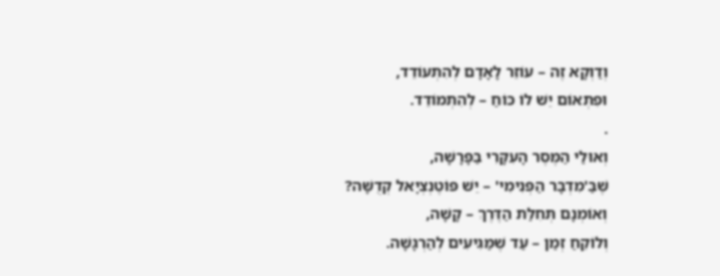וְדַוְקָא זֶה – עוֹזֵר לָאָדָם לְהִתְעוֹדֵד,
וּפִתְאוֹם יֵשׁ לוֹ כּוֹחַ – לְהִתְמוֹדֵד.
.
וְאוּלַי הַמֶּסֶר הָעִקָּרִי בַּפָּרָשָׁה,
שֶׁבַּ'מִדְבָּר הַפְּנִימִי' – יֵשׁ פּוֹטֶנְצְיָאל קְדֻשָּׁה?
וְאוֹמְנָם תְּחִלַּת הַדֶּרֶךְ – קָשָׁה,
וְלוֹקֵחַ זְמַן – עַד שֶׁמַּגִּיעִים לְהַרְגָּשָׁה.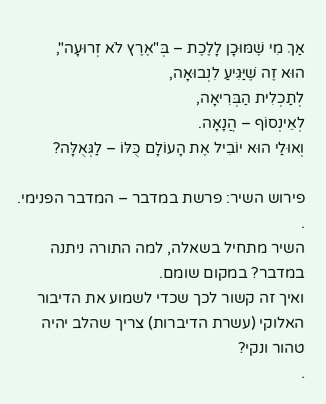אַךְ מִי שֶׁמּוּכָן לָלֶכֶת – בְּ"אֶרֶץ לֹא זְרוּעָה",
הוּא זֶה שֶׁיַּגִּיעַ לִנְבוּאָה,
לְתַכְלִית הַבְּרִיאָה,
לְאֵינְסוֹף – הֲנָאָה.
וְאוּלַי הוּא יוֹבִיל אֶת הָעוֹלָם כֻּלּוֹ – לַגְּאֻלָּה?

פירוש השיר: פרשת במדבר – המדבר הפנימי.
.
השיר מתחיל בשאלה, למה התורה ניתנה במדבר? במקום שומם.
ואיך זה קשור לכך שכדי לשמוע את הדיבור האלוקי (עשרת הדיברות) צריך שהלב יהיה טהור ונקי?
.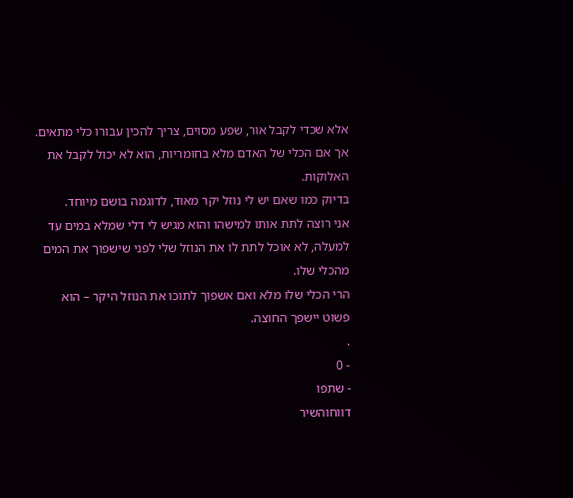אלא שכדי לקבל אור, שפע מסוים, צריך להכין עבורו כלי מתאים.
אך אם הכלי של האדם מלא בחומריות, הוא לא יכול לקבל את האלוקות.
בדיוק כמו שאם יש לי נוזל יקר מאוד, לדוגמה בושם מיוחד.
אני רוצה לתת אותו למישהו והוא מגיש לי דלי שמלא במים עד למעלה, לא אוכל לתת לו את הנוזל שלי לפני שישפוך את המים מהכלי שלו.
הרי הכלי שלו מלא ואם אשפוך לתוכו את הנוזל היקר – הוא פשוט יישפך החוצה.
.
- 0
- שתפו
דווחוהשיר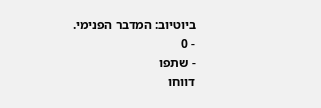ביוטיוב: המדבר הפנימי.
- 0
- שתפו
דווחו